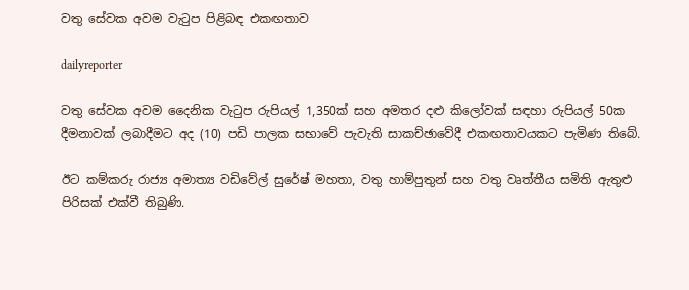වතු සේවක අවම වැටුප පිළිබඳ එකඟතාව

dailyreporter

වතු සේවක අවම දෛනික වැටුප රුපියල් 1,350ක් සහ අමතර දළු කිලෝවක් සඳහා රුපියල් 50ක දීමනාවක් ලබාදීමට අද (10) පඩි පාලක සභාවේ පැවැති සාකච්ඡාවේදී එකඟතාවයකට පැමිණ තිබේ.

ඊට කම්කරු රා‍ජ්‍ය අමාත්‍ය වඩිවේල් සුරේෂ් මහතා, වතු හාම්පුතුන් සහ වතු වෘත්තීය සමිති ඇතුළු පිරිසක් එක්වී තිබුණි.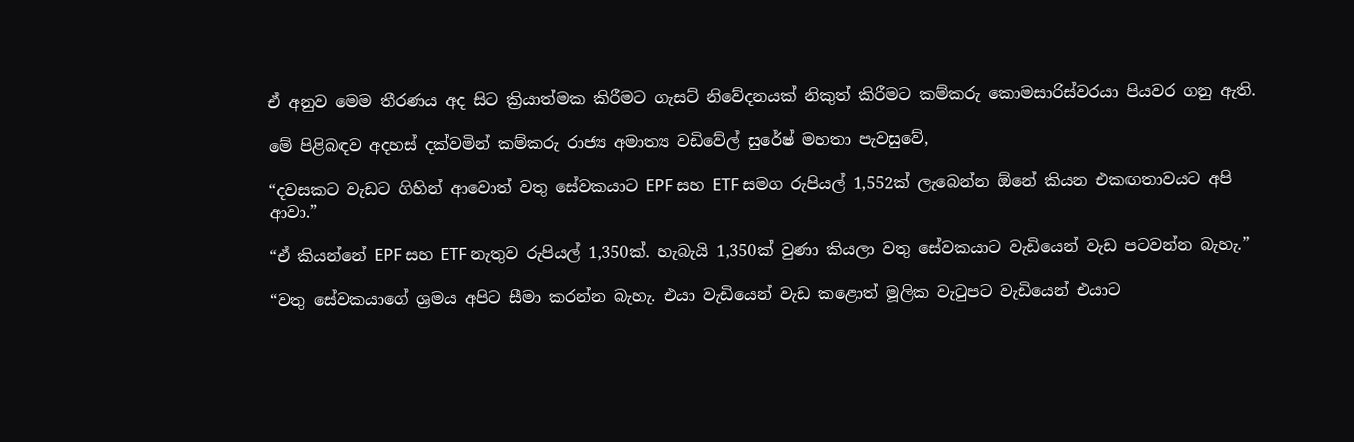ඒ අනුව මෙම තීරණය අද සිට ක්‍රියාත්මක කිරීමට ගැසට් නිවේදනයක් නිකුත් කිරීමට කම්කරු කොමසාරිස්වරයා පියවර ගනු ඇති.

මේ පිළිබඳව අදහස් දක්වමින් කම්කරු රා‍ජ්‍ය අමාත්‍ය වඩිවේල් සුරේෂ් මහතා පැවසුවේ,

“දවසකට වැඩට ගිහින් ආවොත් වතු සේවකයාට EPF සහ ETF සමග රුපියල් 1,552ක් ලැබෙන්න ඕනේ කියන එකඟතාවයට අපි ආවා.”

“ඒ කියන්නේ EPF සහ ETF නැතුව රුපියල් 1,350ක්. හැබැයි 1,350ක් වුණා කියලා වතු සේවකයාට වැඩියෙන් වැඩ පටවන්න බැහැ.”

“වතු සේවකයාගේ ශ්‍රමය අපිට සීමා කරන්න බැහැ. එයා වැඩියෙන් වැඩ කළොත් මූලික වැටුපට වැඩියෙන් එයාට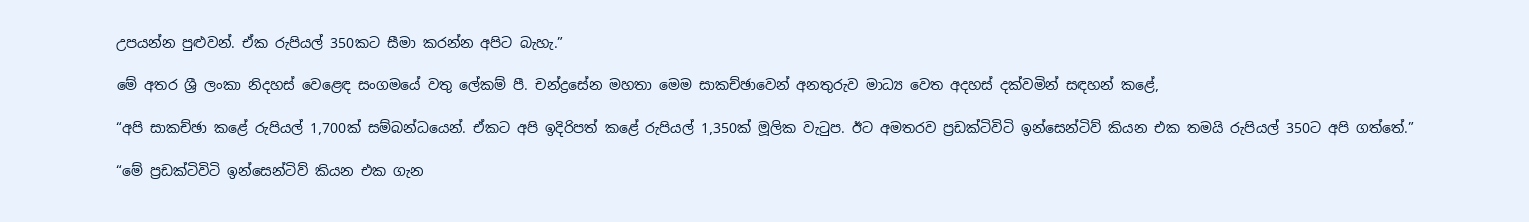උපයන්න පුළුවන්. ඒක රුපියල් 350කට සීමා කරන්න අපිට බැහැ.”

මේ අතර ශ්‍රී ලංකා නිදහස් වෙළෙඳ සංගමයේ වතු ලේකම් පී. චන්ද්‍රසේන මහතා මෙම සාකච්ඡාවෙන් අනතුරුව මාධ්‍ය වෙත අදහස් දක්වමින් සඳහන් කළේ,

“අපි සාකච්ඡා කළේ රුපියල් 1,700ක් සම්බන්ධයෙන්. ඒකට අපි ඉදිරිපත් කළේ රුපියල් 1,350ක් මූලික වැටුප. ඊට අමතරව ප්‍රඩක්ටිවිටි ඉන්සෙන්ටිව් කියන එක තමයි රුපියල් 350ට අපි ගත්තේ.”

“මේ ප්‍රඩක්ටිවිටි ඉන්සෙන්ටිව් කියන එක ගැන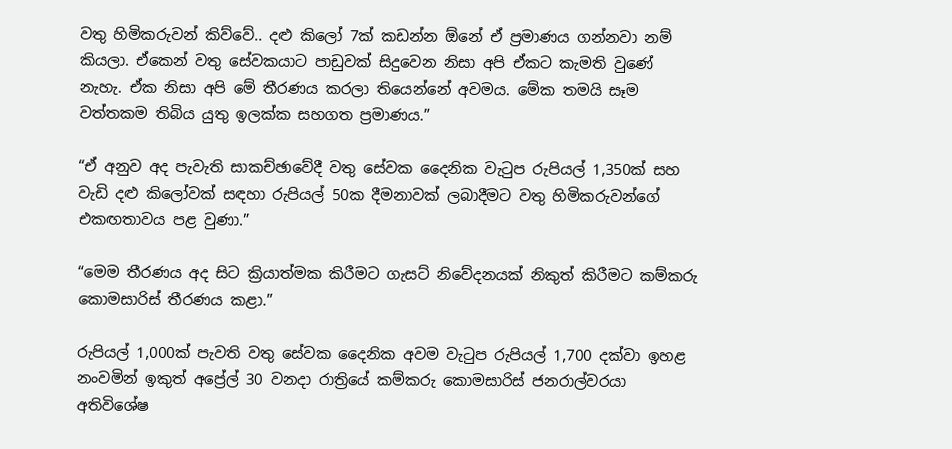වතු හිමිකරුවන් කිව්වේ.. දළු කිලෝ 7ක් කඩන්න ඕනේ ඒ ප්‍රමාණය ගන්නවා නම් කියලා. ඒකෙන් වතු සේවකයාට පාඩුවක් සිදුවෙන නිසා අපි ඒකට කැමති වුණේ නැහැ. ඒක නිසා අපි මේ තීරණය කරලා තියෙන්නේ අවමය. මේක තමයි සෑම වත්තකම තිබිය යුතු ඉලක්ක සහගත ප්‍රමාණය.”

“ඒ අනුව අද පැවැති සාකච්ඡාවේදී වතු සේවක දෛනික වැටුප රුපියල් 1,350ක් සහ වැඩි දළු කිලෝවක් සඳහා රුපියල් 50ක දීමනාවක් ලබාදීමට වතු හිමිකරුවන්ගේ එකඟතාවය පළ වුණා.”

“මෙම තීරණය අද සිට ක්‍රියාත්මක කිරීමට ගැසට් නිවේදනයක් නිකුත් කිරීමට කම්කරු කොමසාරිස් තීරණය කළා.”

රුපියල් 1,000ක් පැවති වතු සේවක දෛනික අවම වැටුප රුපියල් 1,700 දක්වා ඉහළ නංවමින් ඉකුත් අප්‍රේල් 30 වනදා රාත්‍රියේ කම්කරු කොමසාරිස් ජනරාල්වරයා අතිවිශේෂ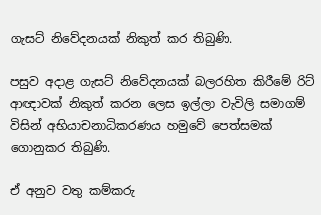ගැසට් නිවේදනයක් නිකුත් කර තිබුණි.

පසුව අදාළ ගැසට් නිවේදනයක් බලරහිත කිරීමේ රිට් ආඥාවක් නිකුත් කරන ලෙස ඉල්ලා වැවිලි සමාගම් විසින් අභියාචනාධිකරණය හමුවේ පෙත්සමක් ගොනුකර තිබුණි.

ඒ අනුව වතු කම්කරු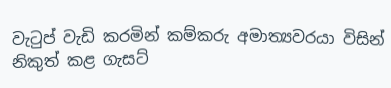වැටුප් වැඩි කරමින් කම්කරු අමාත්‍යවරයා විසින් නිකුත් කළ ගැසට්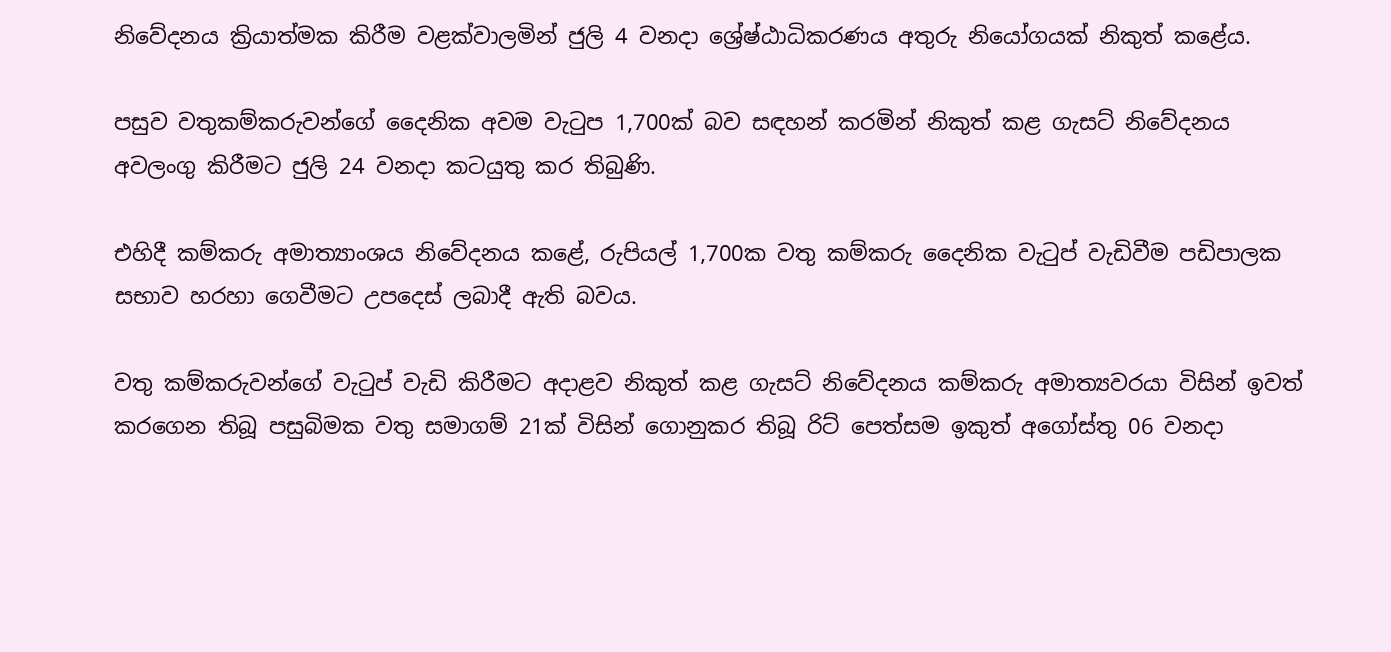නිවේදනය ක්‍රියාත්මක කිරීම වළක්වාලමින් ජුලි 4 වනදා ශ්‍රේෂ්ඨාධිකරණය අතුරු නියෝගයක් නිකුත් කළේය.

පසුව වතුකම්කරුවන්ගේ දෛනික අවම වැටුප 1,700ක් බව සඳහන් කරමින් නිකුත් කළ ගැසට් නිවේදනය අවලංගු කිරීමට ජුලි 24 වනදා කටයුතු කර තිබුණි.

එහිදී කම්කරු අමාත්‍යාංශය නිවේදනය කළේ, රුපියල් 1,700ක වතු කම්කරු දෛනික වැටුප් වැඩිවීම පඩිපාලක සභාව හරහා ගෙවීමට උපදෙස් ලබාදී ඇති බවය.

වතු කම්කරුවන්ගේ වැටුප් වැඩි කිරීමට අදාළව නිකුත් කළ ගැසට් නිවේදනය කම්කරු අමාත්‍යවරයා විසින් ඉවත් කරගෙන තිබූ පසුබිමක වතු සමාගම් 21ක් විසින් ගොනුකර තිබූ රිට් පෙත්සම ඉකුත් අගෝස්තු 06 වනදා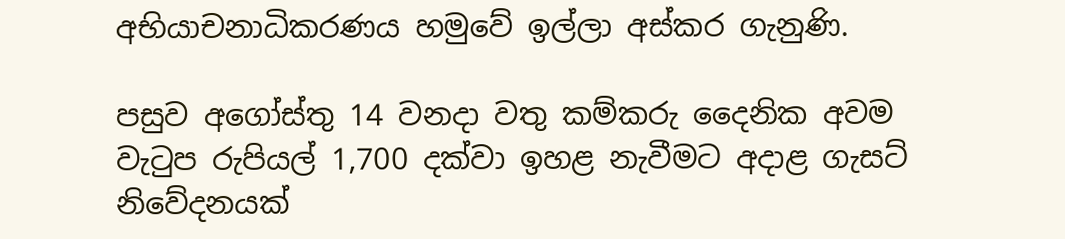අභියාචනාධිකරණය හමුවේ ඉල්ලා අස්කර ගැනුණි.

පසුව අගෝස්තු 14 වනදා වතු කම්කරු දෛනික අවම වැටුප රුපියල් 1,700 දක්වා ඉහළ නැවීමට අදාළ ගැසට් නිවේදනයක්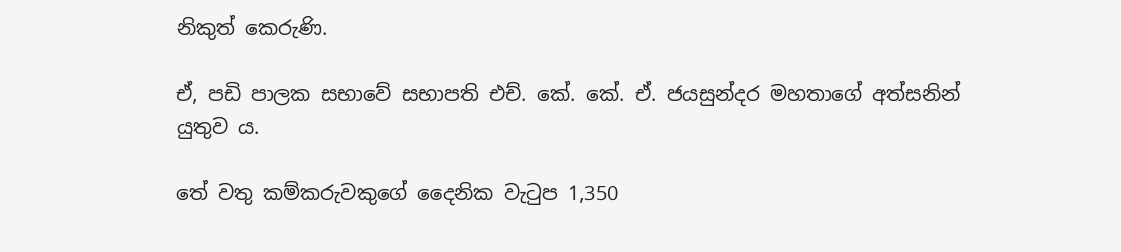නිකුත් කෙරුණි.

ඒ, පඩි පාලක සභාවේ සභාපති එච්. කේ. කේ. ඒ. ජයසුන්දර මහතාගේ අත්සනින් යුතුව ය.

තේ වතු කම්කරුවකුගේ දෛනික වැටුප 1,350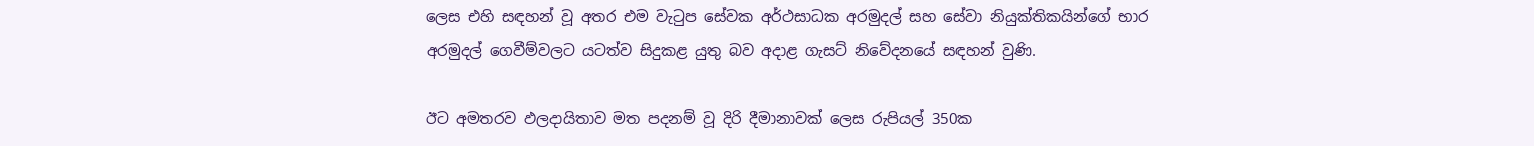ලෙස එහි සඳහන් වූ අතර එම වැටුප සේවක අර්ථසාධක අරමුදල් සහ සේවා නියුක්තිකයින්ගේ භාර අරමුදල් ගෙවීම්වලට යටත්ව සිදුකළ යුතු බව අදාළ ගැසට් නිවේදනයේ සඳහන් වුණි.

ඊට අමතරව ඵලදායිතාව මත පදනම් වූ දිරි දීමානාවක් ලෙස රුපියල් 350ක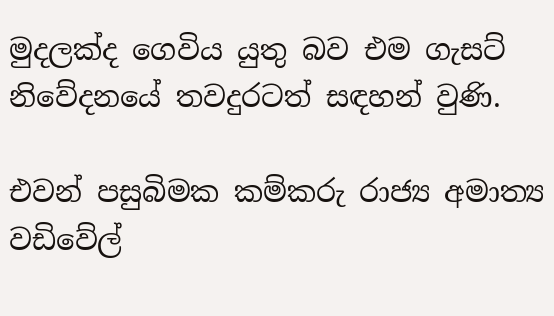මුදලක්ද ගෙවිය යුතු බව එම ගැසට් නිවේදනයේ තවදුරටත් සඳහන් වුණි.

එවන් පසුබිමක කම්කරු රා‍ජ්‍ය අමාත්‍ය වඩිවේල්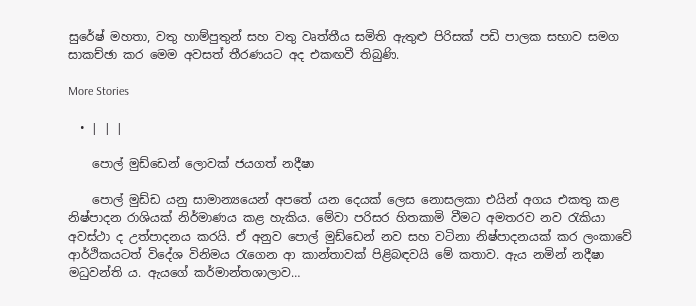සුරේෂ් මහතා, වතු හාම්පුතුන් සහ වතු වෘත්තීය සමිති ඇතුළු පිරිසක් පඩි පාලක සභාව සමග සාකච්ඡා කර මෙම අවසත් තීරණයට අද එකඟවී තිබුණි.

More Stories

  • | | |

    පොල් මුඩ්ඩෙන් ලොවක් ජයගත් නදීෂා

    පොල් මුඩ්ඩ යනු සාමාන්‍යයෙන් අපතේ යන දෙයක් ලෙස නොසලකා එයින් අගය එකතු කළ නිෂ්පාදන රාශියක් නිර්මාණය කළ හැකිය. මේවා පරිසර හිතකාමි වීමට අමතරව නව රැකියා අවස්ථා ද උත්පාදනය කරයි. ඒ අනුව පොල් මුඩ්ඩෙන් නව සහ වටිනා නිෂ්පාදනයක් කර ලංකාවේ ආර්ථිකයටත් විදේශ විනිමය රැගෙන ආ කාන්තාවක් පිළිබඳවයි මේ කතාව. ඇය නමින් නදීෂා මධුවන්ති ය. ඇයගේ කර්මාන්තශාලාව…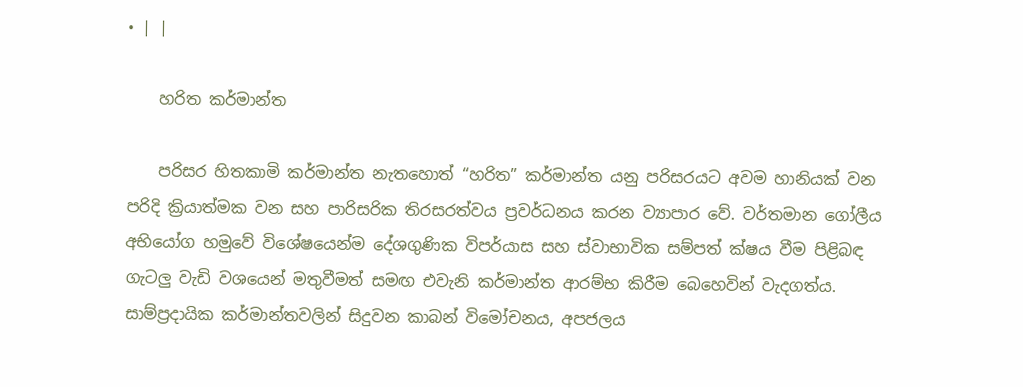• | |

    හරිත කර්මාන්ත

    පරිසර හිතකාමි කර්මාන්ත නැතහොත් “හරිත” කර්මාන්ත යනු පරිසරයට අවම හානියක් වන පරිදි ක්‍රියාත්මක වන සහ පාරිසරික තිරසරත්වය ප්‍රවර්ධනය කරන ව්‍යාපාර වේ. වර්තමාන ගෝලීය අභියෝග හමුවේ විශේෂයෙන්ම දේශගුණික විපර්යාස සහ ස්වාභාවික සම්පත් ක්ෂය වීම පිළිබඳ ගැටලු වැඩි වශයෙන් මතුවීමත් සමඟ එවැනි කර්මාන්ත ආරම්භ කිරීම බෙහෙවින් වැදගත්ය. සාම්ප්‍රදායික කර්මාන්තවලින් සිදුවන කාබන් විමෝචනය, අපජලය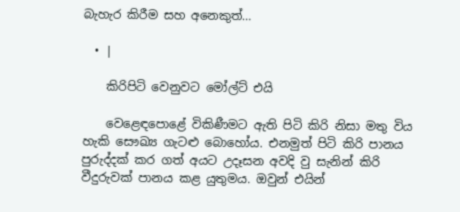බැහැර කිරීම සහ අනෙකුත්…

  • |

    කිරිපිටි වෙනුවට මෝල්ට් එයි

    වෙළෙඳපොළේ විකිණීමට ඇති පිටි කිරි නිසා මතු විය හැකි සෞඛ්‍ය ගැටළු බොහෝය. එනමුත් පිටි කිරි පානය පුරුද්දක් කර ගත් අයට උදෑසන අවදි වු සැනින් කිරි වීදුරුවක් පානය කළ යුතුමය. ඔවුන් එයින්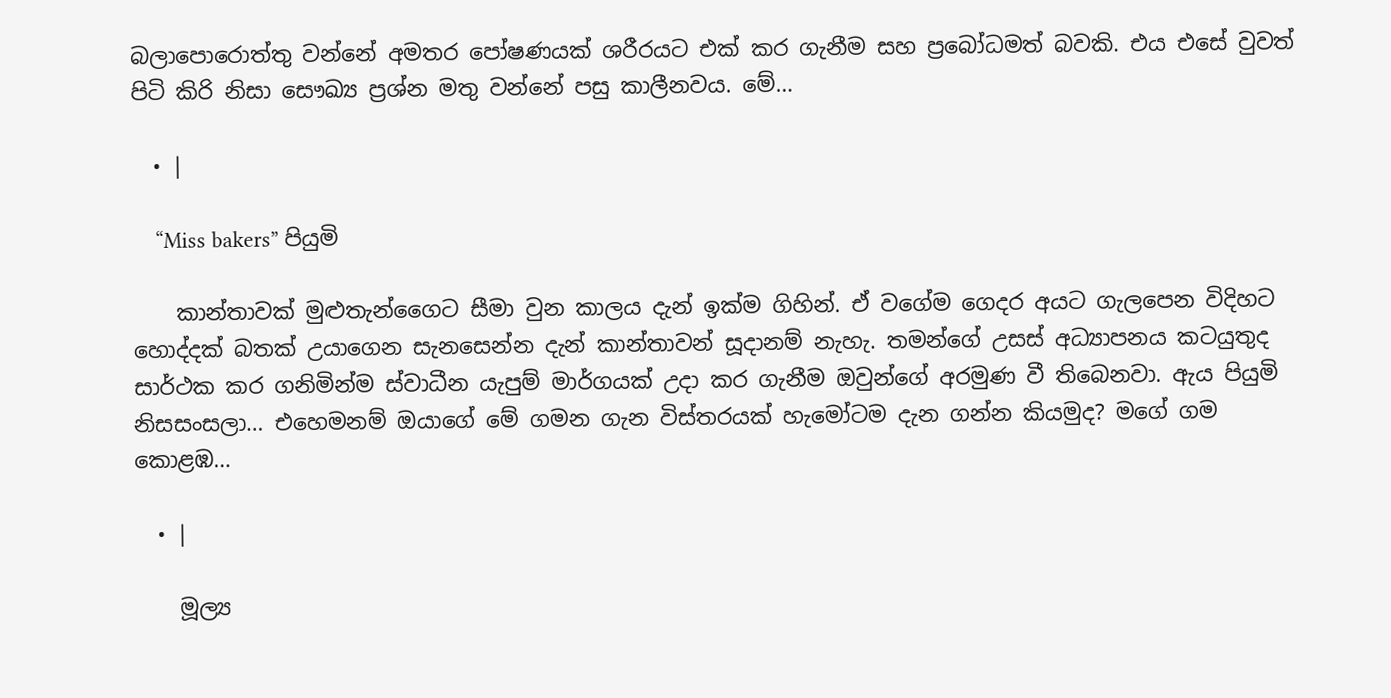බලාපොරොත්තු වන්නේ අමතර පෝෂණයක් ශරීරයට එක් කර ගැනීම සහ ප්‍රබෝධමත් බවකි. එය එසේ වුවත් පිටි කිරි නිසා සෞඛ්‍ය ප්‍රශ්න මතු වන්නේ පසු කාලීනවය. මේ…

  • |

    “Miss bakers” පියුමි

    කාන්තාවක් මුළුතැන්ගෛට සීමා වුන කාලය දැන් ඉක්ම ගිහින්. ඒ වගේම ගෙදර අයට ගැලපෙන විදිහට හොද්දක් බතක් උයාගෙන සැනසෙන්න දැන් කාන්තාවන් සූදානම් නැහැ. තමන්ගේ උසස් අධ්‍යාපනය කටයුතුද සාර්ථක කර ගනිමින්ම ස්වාධීන යැපුම් මාර්ගයක් උදා කර ගැනීම ඔවුන්ගේ අරමුණ වී තිබෙනවා. ඇය පියුමි නිසසංසලා… එහෙමනම් ඔයාගේ මේ ගමන ගැන විස්තරයක් හැමෝටම දැන ගන්න කියමුද? මගේ ගම කොළඹ…

  • |

    මූල්‍ය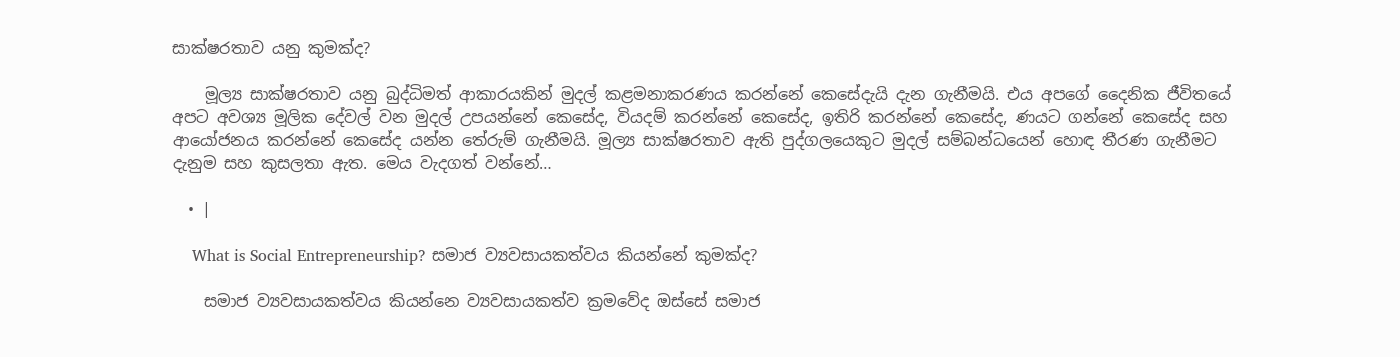සාක්ෂරතාව යනු කුමක්ද?

    මූල්‍ය සාක්ෂරතාව යනු බුද්ධිමත් ආකාරයකින් මුදල් කළමනාකරණය කරන්නේ කෙසේදැයි දැන ගැනීමයි. එය අපගේ දෛනික ජීවිතයේ අපට අවශ්‍ය මූලික දේවල් වන මුදල් උපයන්නේ කෙසේද, වියදම් කරන්නේ කෙසේද, ඉතිරි කරන්නේ කෙසේද, ණයට ගන්නේ කෙසේද සහ ආයෝජනය කරන්නේ කෙසේද යන්න තේරුම් ගැනීමයි. මූල්‍ය සාක්ෂරතාව ඇති පුද්ගලයෙකුට මුදල් සම්බන්ධයෙන් හොඳ තීරණ ගැනීමට දැනුම සහ කුසලතා ඇත. මෙය වැදගත් වන්නේ…

  • |

    What is Social Entrepreneurship? සමාජ ව්‍යවසායකත්වය කියන්නේ කුමක්ද?

    සමාජ ව්‍යවසායකත්වය කියන්නෙ ව්‍යවසායකත්ව ක්‍රමවේද ඔස්සේ සමාජ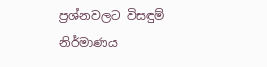ප්‍රශ්නවලට විසඳුම් නිර්මාණය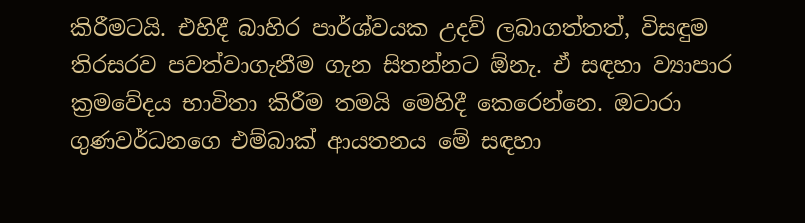කිරීමටයි. එහිදී බාහිර පාර්ශ්වයක උදව් ලබාගත්තත්, විසඳුම තිරසරව පවත්වාගැනීම ගැන සිතන්නට ඕනැ. ඒ සඳහා ව්‍යාපාර ක්‍රමවේදය භාවිතා කිරීම තමයි මෙහිදී කෙරෙන්නෙ. ඔටාරා ගුණවර්ධනගෙ එම්බාක් ආයතනය මේ සඳහා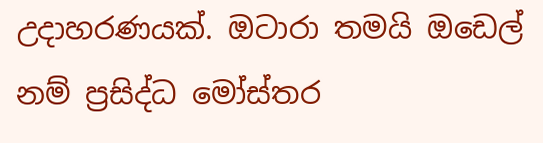උදාහරණයක්. ඔටාරා තමයි ඔඩෙල් නම් ප්‍රසිද්ධ මෝස්තර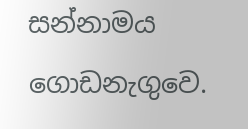සන්නාමය ගොඩනැගුවෙ.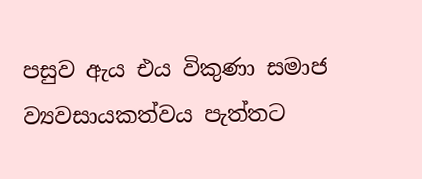පසුව ඇය එය විකුණා සමාජ ව්‍යවසායකත්වය පැත්තට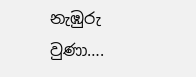නැඹුරු වුණා….